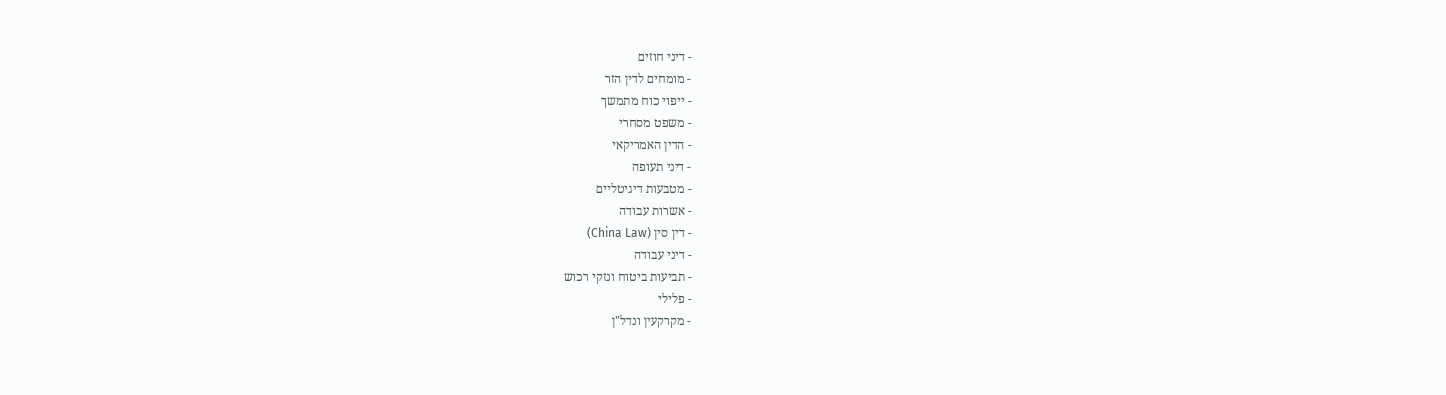- דיני חוזים
- מומחים לדין הזר
- ייפוי כוח מתמשך
- משפט מסחרי
- הדין האמריקאי
- דיני תעופה
- מטבעות דיגיטליים
- אשרות עבודה
- דין סין (China Law)
- דיני עבודה
- תביעות ביטוח ונזקי רכוש
- פלילי
- מקרקעין ונדל"ן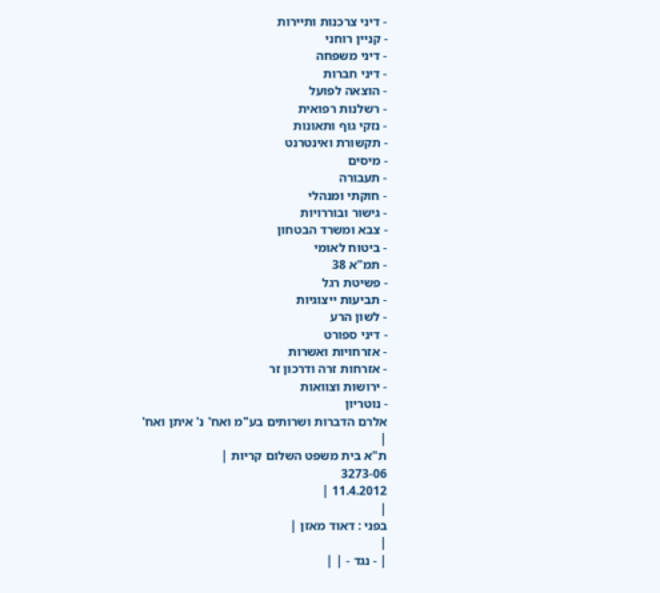- דיני צרכנות ותיירות
- קניין רוחני
- דיני משפחה
- דיני חברות
- הוצאה לפועל
- רשלנות רפואית
- נזקי גוף ותאונות
- תקשורת ואינטרנט
- מיסים
- תעבורה
- חוקתי ומנהלי
- גישור ובוררויות
- צבא ומשרד הבטחון
- ביטוח לאומי
- תמ"א 38
- פשיטת רגל
- תביעות ייצוגיות
- לשון הרע
- דיני ספורט
- אזרחויות ואשרות
- אזרחות זרה ודרכון זר
- ירושות וצוואות
- נוטריון
אלרם הדברות ושרותים בע"מ ואח' נ' איתן ואח'
|
ת"א בית משפט השלום קריות |
3273-06
11.4.2012 |
|
בפני : דאוד מאזן |
|
| - נגד - | |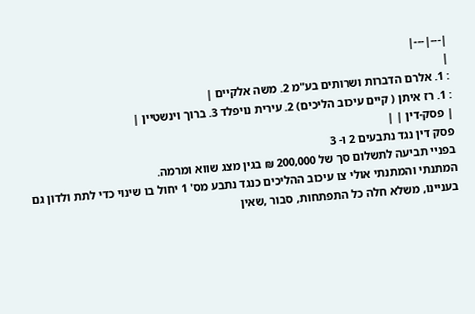|---|---|
|
: 1. אלרם הדברות ושרותים בע"מ 2. משה אלקיים |
: 1. רז איתן ( קיים עיכוב הליכים) 2. עירית נויפלד 3. ברוך וינשטיין |
| פסק-דין | |
פסק דין נגד נתבעים 2 ו- 3
בפניי תביעה לתשלום סך של 200,000 ₪ בגין מצג שווא ומרמה.
המתנתי והמתנתי אולי צו עיכוב ההליכים כנגד נתבע מס' 1 יחול בו שינוי כדי לתת ולדון גם בעניינו, משלא חלה כל התפתחות, סבור ,שאין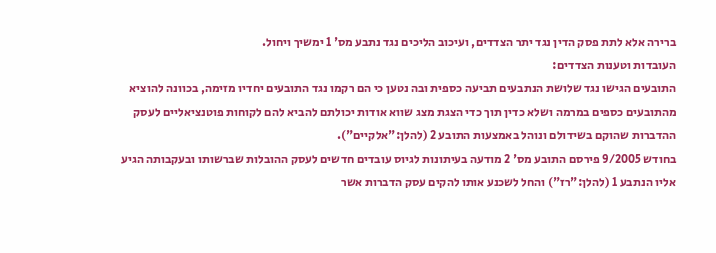ברירה אלא לתת פסק הדין נגד יתר הצדדים, ועיכוב הליכים נגד נתבע מס' 1 ימשיך ויחול.
העובדות וטענות הצדדים:
התובעים הגישו נגד שלושת הנתבעים תביעה כספית ובה נטען כי הם רקמו נגד התובעים יחדיו מזימה, בכוונה להוציא מהתובעים כספים במרמה ושלא כדין תוך כדי הצגת מצג שווא אודות יכולתם להביא להם לקוחות פוטנציאליים לעסק ההדברות שהוקם בשידולם ונוהל באמצעות התובע 2 (להלן:"אלקיים").
בחודש 9/2005 פירסם התובע מס' 2 מודעה בעיתונות לגיוס עובדים חדשים לעסק ההובלות שברשותו ובעקבותה הגיע אליו הנתבע 1 (להלן:"רז") והחל לשכנע אותו להקים עסק הדברות אשר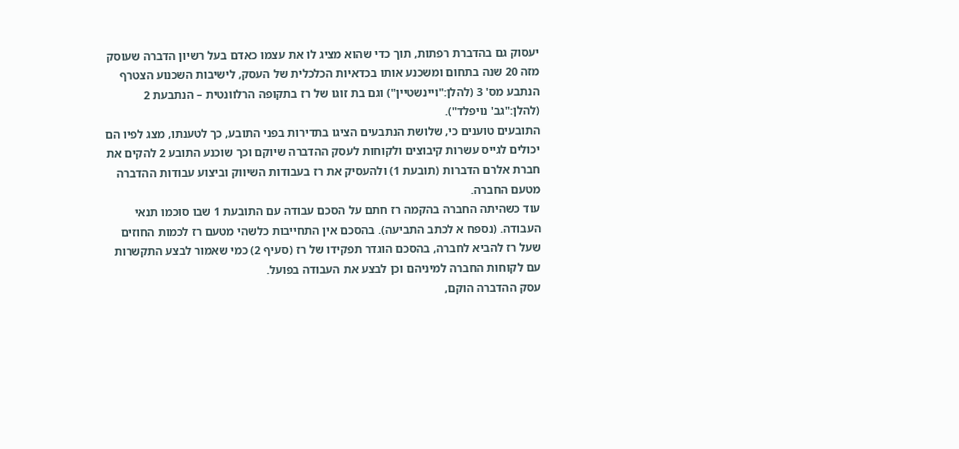יעסוק גם בהדברת רפתות, תוך כדי שהוא מציג לו את עצמו כאדם בעל רשיון הדברה שעוסק מזה 20 שנה בתחום ומשכנע אותו בכדאיות הכלכלית של העסק, לישיבות השכנוע הצטרף הנתבע מס' 3 (להלן:"ויינשטיין") וגם בת זוגו של רז בתקופה הרלוונטית – הנתבעת 2 (להלן:"גב' נויפלד").
התובעים טוענים כי, שלושת הנתבעים הציגו בתדירות בפני התובע, כך לטענתו, מצג לפיו הם יכולים לגייס עשרות קיבוצים ולקוחות לעסק ההדברה שיוקם וכך שוכנע התובע 2 להקים את חברת אלרם הדברות (תובעת 1) ולהעסיק את רז בעבודות השיווק וביצוע עבודות ההדברה מטעם החברה.
עוד כשהיתה החברה בהקמה רז חתם על הסכם עבודה עם התובעת 1 שבו סוכמו תנאי העבודה. (נספח א לכתב התביעה). בהסכם אין התחייבות כלשהי מטעם רז לכמות החוזים שעל רז להביא לחברה, בהסכם הוגדר תפקידו של רז (סעיף 2) כמי שאמור לבצע התקשרות עם לקוחות החברה למיניהם וכן לבצע את העבודה בפועל.
עסק ההדברה הוקם,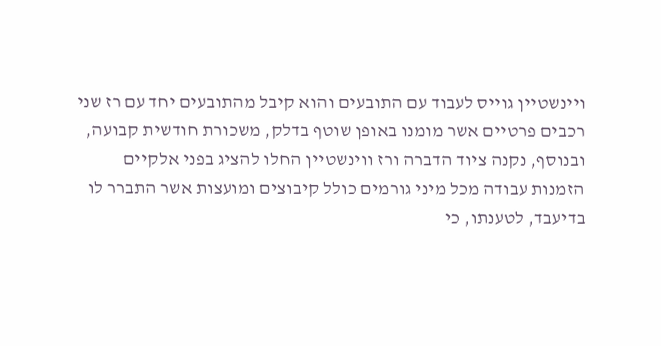ויינשטיין גוייס לעבוד עם התובעים והוא קיבל מהתובעים יחד עם רז שני רכבים פרטיים אשר מומנו באופן שוטף בדלק, משכורת חודשית קבועה, ובנוסף, נקנה ציוד הדברה ורז ווינשטיין החלו להציג בפני אלקיים הזמנות עבודה מכל מיני גורמים כולל קיבוצים ומועצות אשר התברר לו בדיעבד, לטענתו, כי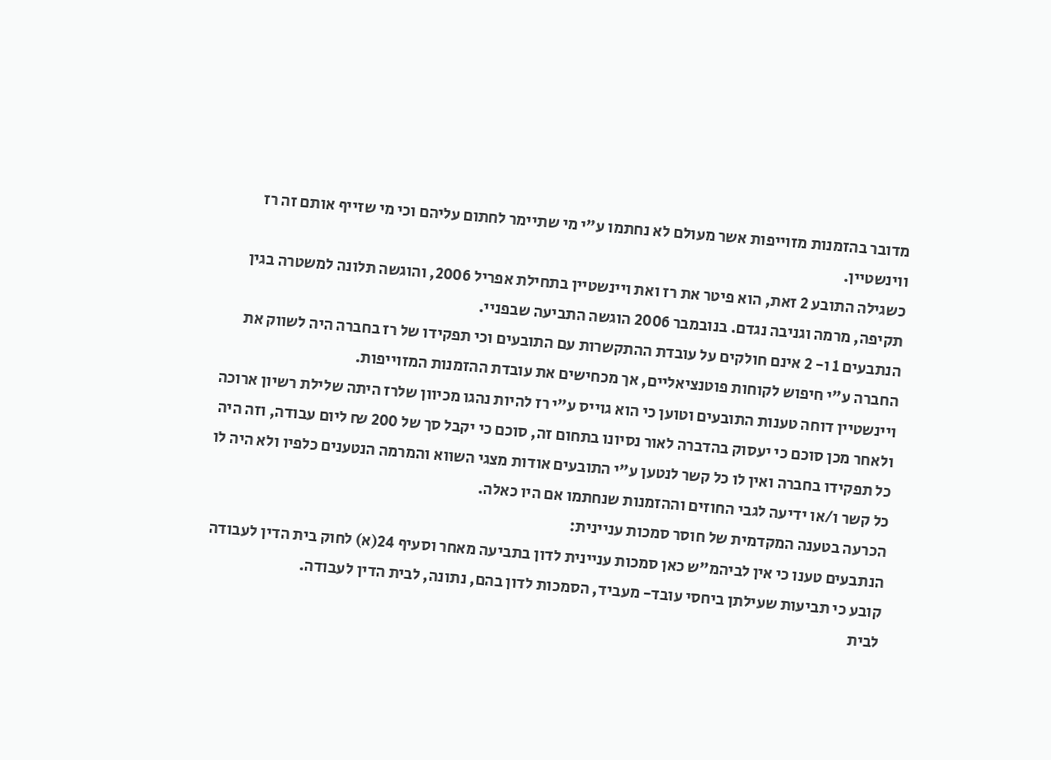מדובר בהזמנות מזוייפות אשר מעולם לא נחתמו ע"י מי שתיימר לחתום עליהם וכי מי שזייף אותם זה רז ווינשטיין.
כשגילה התובע 2 זאת, הוא פיטר את רז ואת ויינשטיין בתחילת אפריל 2006, והוגשה תלונה למשטרה בגין תקיפה, מרמה וגניבה נגדם. בנובמבר 2006 הוגשה התביעה שבפניי.
הנתבעים 1 ו- 2 אינם חולקים על עובדת ההתקשרות עם התובעים וכי תפקידו של רז בחברה היה לשווק את החברה ע"י חיפוש לקוחות פוטנציאליים, אך מכחישים את עובדת ההזמנות המזוייפות.
ויינשטיין דוחה טענות התובעים וטוען כי הוא גוייס ע"י רז להיות נהגו מכיוון שלרז היתה שלילת רשיון ארוכה ולאחר מכן סוכם כי יעסוק בהדברה לאור נסיונו בתחום זה, סוכם כי יקבל סך של 200 ₪ ליום עבודה, וזה היה כל תפקידו בחברה ואין לו כל קשר לנטען ע"י התובעים אודות מצגי השווא והמרמה הנטענים כלפיו ולא היה לו כל קשר ו/או ידיעה לגבי החוזים וההזמנות שנחתמו אם היו כאלה.
הכרעה בטענה המקדמית של חוסר סמכות עניינית:
הנתבעים טענו כי אין לביהמ"ש כאן סמכות עניינית לדון בתביעה מאחר וסעיף 24(א) לחוק בית הדין לעבודה קובע כי תביעות שעילתן ביחסי עובד- מעביד, הסמכות לדון בהם, נתונה, לבית הדין לעבודה.
לבית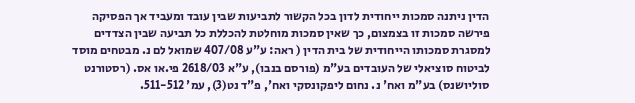הדין ניתנה סמכות ייחודית לדון בכל הקשור לתביעות שבין עובד ומעביד אך הפסיקה פירשה סמכות זו בצמצום, כך שאין סמכות מוחלטת להכללת כל תביעה שבין הצדדים למסגרת סמכותו הייחודית של בית הדין ( ראה: ע"ע 407/08 שמואל לם נ. מבטחים מוסד לביטוח סוציאלי של העובדים בע"מ (פורסם בנבו), ע"א 2618/03 פי.או אס. (רסטורנט סוליושנס) בע"מ ואח' נ. נחום ליפקונסקי ואח', פ"ד נט(3), עמ' 511-512.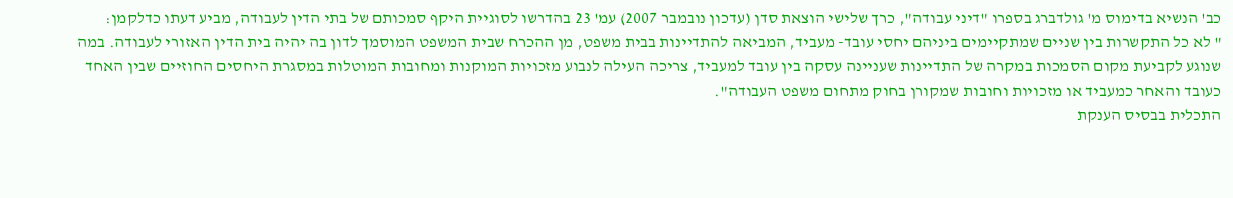כב' הנשיא בדימוס מ' גולדברג בספרו "דיני עבודה", כרך שלישי הוצאת סדן (עדכון נובמבר 2007) עמ' 23 בהדרשו לסוגיית היקף סמכותם של בתי הדין לעבודה, מביע דעתו כדלקמן:
" לא כל התקשרות בין שניים שמתקיימים ביניהם יחסי עובד- מעביד, המביאה להתדיינות בבית משפט, מן ההכרח שבית המשפט המוסמך לדון בה יהיה בית הדין האזורי לעבודה. במה שנוגע לקביעת מקום הסמכות במקרה של התדיינות שעניינה עסקה בין עובד למעביד, צריכה העילה לנבוע מזכויות המוקנות ומחובות המוטלות במסגרת היחסים החוזיים שבין האחד כעובד והאחר כמעביד או מזכויות וחובות שמקורן בחוק מתחום משפט העבודה".
התכלית בבסיס הענקת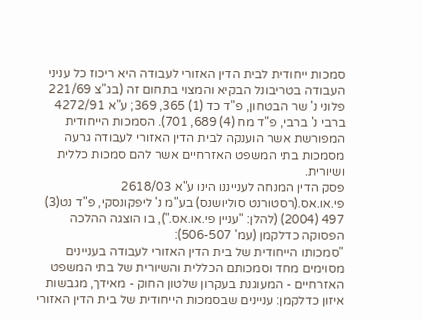סמכות ייחודית לבית הדין האזורי לעבודה היא ריכוז כל עניני העבודה בטריבונל הבקיא והמצוי בתחום זה (בג"צ 221/69 פלוני נ' שר הבטחון, פ"ד כד (1) 365, 369; ע"א 4272/91 ברבי נ' ברבי, פ"ד מח (4) 689, 701). הסמכות הייחודית המפורשת אשר הוענקה לבית הדין האזורי לעבודה גרעה מסמכות בתי המשפט האזרחיים אשר להם סמכות כללית ושיורית.
פסק הדין המנחה לענייננו הינו ע"א 2618/03 פי.או.אס.(רסטורנט סוליושנס) בע"מ נ' ליפקונסקי, פ"ד נט(3) 497 (2004) (להלן: "עניין פי.או.אס."), בו הוצגה ההלכה הפסוקה כדלקמן (עמ' 506-507):
"סמכותו הייחודית של בית הדין האזורי לעבודה בעניינים מסוימים מחד וסמכותם הכללית והשיורית של בתי המשפט האזרחיים - המעוגנת בעקרון שלטון החוק - מאידך, מגבשות איזון כדלקמן: עניינים שבסמכות הייחודית של בית הדין האזורי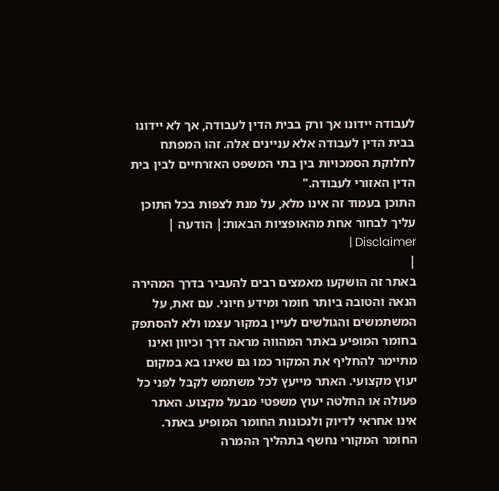לעבודה יידונו אך ורק בבית הדין לעבודה, אך לא יידונו בבית הדין לעבודה אלא עניינים אלה. זהו המפתח לחלוקת הסמכויות בין בתי המשפט האזרחיים לבין בית הדין האזורי לעבודה."
התוכן בעמוד זה אינו מלא, על מנת לצפות בכל התוכן עליך לבחור אחת מהאופציות הבאות:| הודעה | Disclaimer |
|
באתר זה הושקעו מאמצים רבים להעביר בדרך המהירה הנאה והטובה ביותר חומר ומידע חיוני. עם זאת, על המשתמשים והגולשים לעיין במקור עצמו ולא להסתפק בחומר המופיע באתר המהווה מראה דרך וכיוון ואינו מתיימר להחליף את המקור כמו גם שאינו בא במקום יעוץ מקצועי. האתר מייעץ לכל משתמש לקבל לפני כל פעולה או החלטה יעוץ משפטי מבעל מקצוע. האתר אינו אחראי לדיוק ולנכונות החומר המופיע באתר. החומר המקורי נחשף בתהליך ההמרה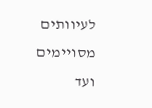לעיוותים מסויימים ועד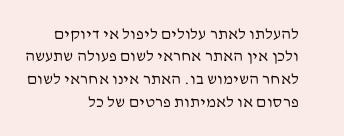להעלתו לאתר עלולים ליפול אי דיוקים ולכן אין האתר אחראי לשום פעולה שתעשה לאחר השימוש בו. האתר אינו אחראי לשום פרסום או לאמיתות פרטים של כל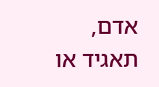אדם, תאגיד או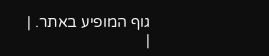גוף המופיע באתר. |
|